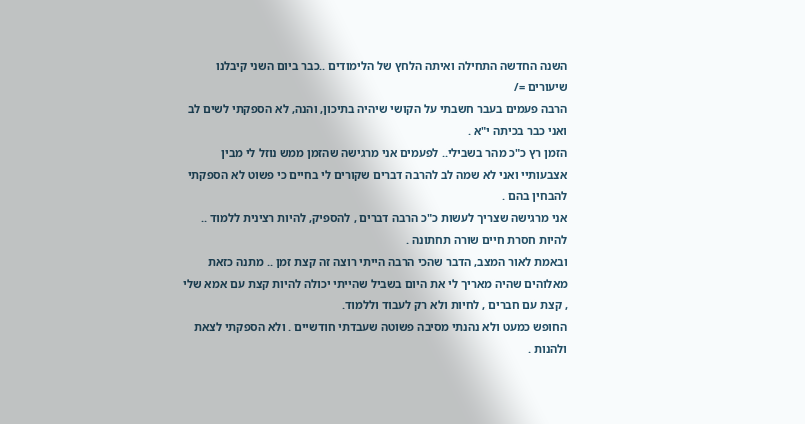השנה החדשה התחילה ואיתה הלחץ של הלימודים ..כבר ביום השני קיבלנו שיעורים =/
הרבה פעמים בעבר חשבתי על הקושי שיהיה בתיכון, והנה, לא הספקתי לשים לב ואני כבר בכיתה י"א .
הזמן רץ כ"כ מהר בשבילי.. לפעמים אני מרגישה שהזמן ממש נוזל לי מבין אצבעותיי ואני לא שמה לב להרבה דברים שקורים לי בחיים כי פשוט לא הספקתי להבחין בהם .
אני מרגישה שצריך לעשות כ"כ הרבה דברים , להספיק, להיות רצינית ללמוד .. להיות חסרת חיים שורה תחתונה .
ובאמת לאור המצב, הדבר שהכי הרבה הייתי רוצה זה קצת זמן .. מתנה כזאת מאלוהים שהיה מאריך לי את היום בשביל שהייתי יכולה להיות קצת עם אמא שלי , קצת עם חברים , לחיות ולא רק לעבוד וללמוד.
החופש כמעט ולא נהנתי מסיבה פשוטה שעבדתי חודשיים . ולא הספקתי לצאת ולהנות .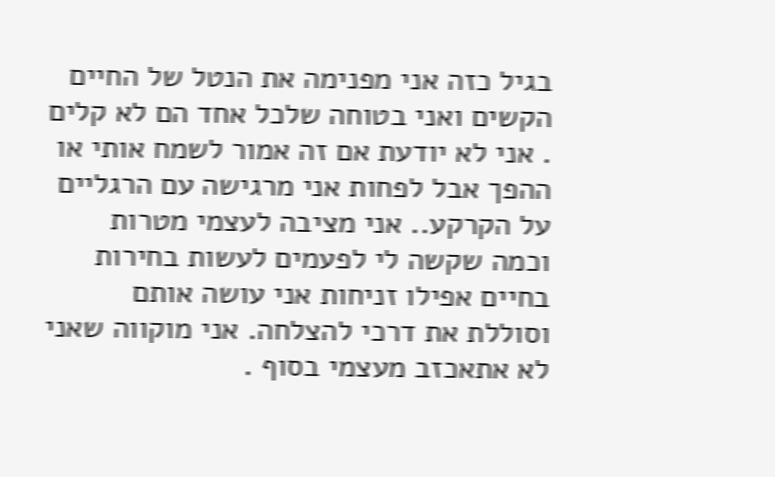בגיל כזה אני מפנימה את הנטל של החיים הקשים ואני בטוחה שלכל אחד הם לא קלים . אני לא יודעת אם זה אמור לשמח אותי או ההפך אבל לפחות אני מרגישה עם הרגליים על הקרקע.. אני מציבה לעצמי מטרות וכמה שקשה לי לפעמים לעשות בחירות בחיים אפילו זניחות אני עושה אותם וסוללת את דרכי להצלחה. אני מוקווה שאני לא אתאכזב מעצמי בסוף .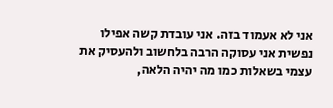אני לא אעמוד בזה. אני עובדת קשה אפילו נפשית אני עסוקה הרבה בלחשוב ולהעסיק את עצמי בשאלות כמו מה יהיה הלאה,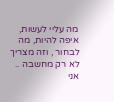מה עליי לעשות, איפה להיות, מה לבחור , וזה מצריך לא רק מחשבה .. אני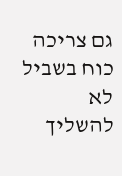גם צריכה כוח בשביל לא להשליך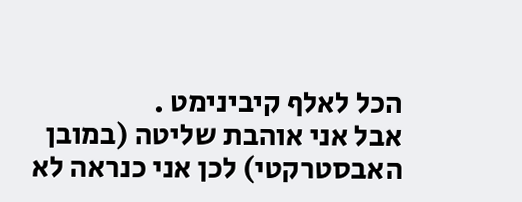הכל לאלף קיבינימט .
אבל אני אוהבת שליטה (במובן האבסטרקטי) לכן אני כנראה לא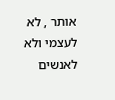אותר , לא לעצמי ולא לאנשים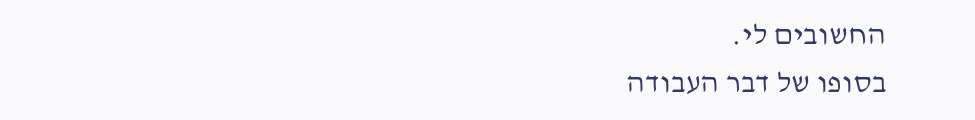החשובים לי.
בסופו של דבר העבודה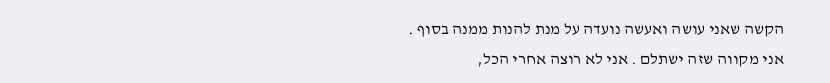הקשה שאני עושה ואעשה נועדה על מנת להנות ממנה בסוף .
אני מקווה שזה ישתלם . אני לא רוצה אחרי הכל,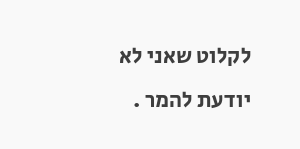לקלוט שאני לא יודעת להמר .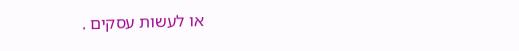או לעשות עסקים .